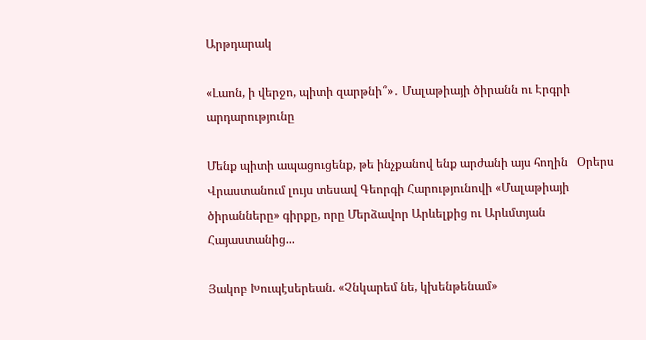Արթդարակ

«Լաոն, ի վերջո, պիտի զարթնի՞»․ Մալաթիայի ծիրանն ու Էրգրի արդարությունը

Մենք պիտի ապացուցենք, թե ինչքանով ենք արժանի այս հողին   Օրերս Վրաստանում լույս տեսավ Գեորգի Հարությունովի «Մալաթիայի ծիրանները» գիրքը, որը Մերձավոր Արևելքից ու Արևմտյան Հայաստանից...

Յակոբ Խուպէսերեան. «Չնկարեմ նե, կխենթենամ»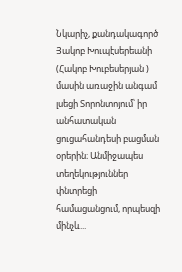Նկարիչ, քանդակագործ Յակոբ Խուպէսերեանի (Հակոբ Խուբեսերյան ) մասին առաջին անգամ լսեցի Տորոնտոյում՝ իր անհատական ցուցահանդեսի բացման օրերին։ Անմիջապես տեղեկություններ փնտրեցի համացանցում, որպեսզի մինչև...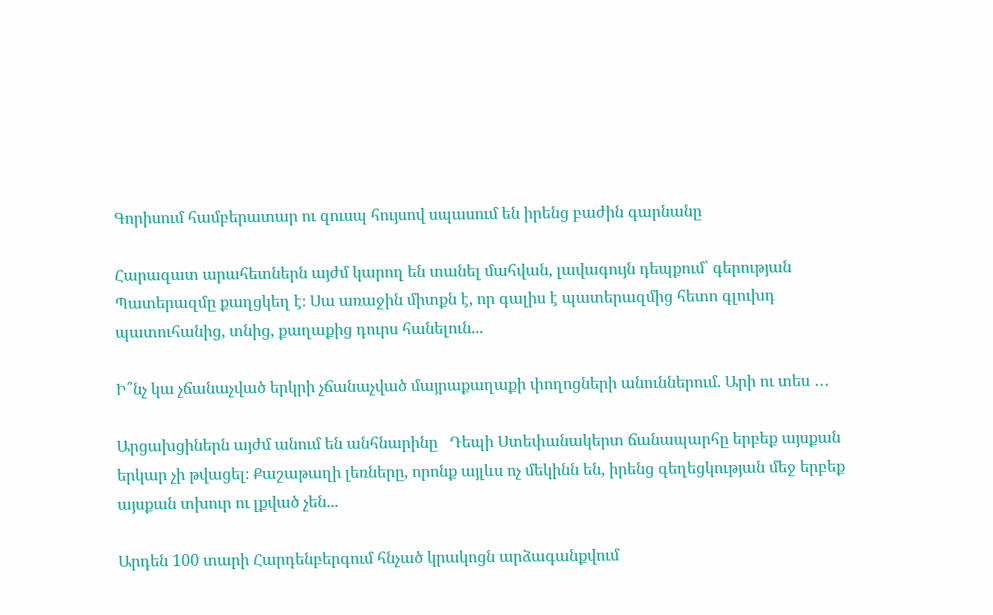Գորիսում համբերատար ու զուսպ հույսով սպասում են իրենց բաժին գարնանը

Հարազատ արահետներն այժմ կարող են տանել մահվան, լավագույն դեպքում՝ գերության   Պատերազմը քաղցկեղ է։ Սա առաջին միտքն է, որ գալիս է պատերազմից հետո գլուխդ պատուհանից, տնից, քաղաքից դուրս հանելուն...

Ի՞նչ կա չճանաչված երկրի չճանաչված մայրաքաղաքի փողոցների անուններում. Արի ու տես ․․․

Արցախցիներն այժմ անում են անհնարինը   Դեպի Ստեփանակերտ ճանապարհը երբեք այսքան երկար չի թվացել։ Քաշաթաղի լեռները, որոնք այլևս ոչ մեկինն են, իրենց գեղեցկության մեջ երբեք այսքան տխուր ու լքված չեն...

Արդեն 100 տարի Հարդենբերգում հնչած կրակոցն արձագանքվում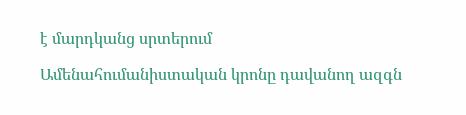է մարդկանց սրտերում

Ամենահումանիստական կրոնը դավանող ազգն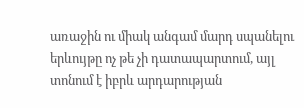առաջին ու միակ անգամ մարդ սպանելու երևույթը ոչ թե չի դատապարտում, այլ տոնում է իբրև արդարության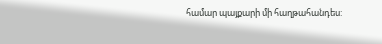համար պայքարի մի հաղթահանդես: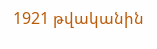1921 թվականին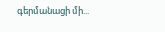գերմանացի մի...